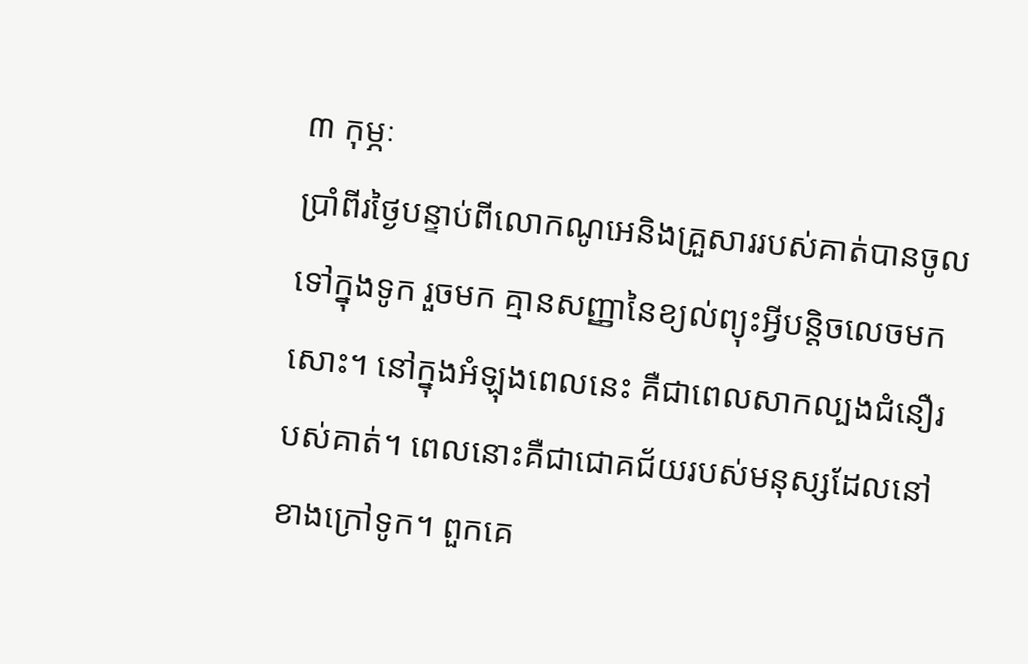៣ កុម្ភៈ
ប្រាំពីរថ្ងៃបន្ទាប់ពីលោកណូអេនិងគ្រួសាររបស់គាត់បានចូលទៅក្នុងទូក រួចមក គ្មានសញ្ញានៃខ្យល់ព្យុះអ្វីបន្តិចលេចមកសោះ។ នៅក្នុងអំឡុងពេលនេះ គឺជាពេលសាកល្បងជំនឿរបស់គាត់។ ពេលនោះគឺជាជោគជ័យរបស់មនុស្សដែលនៅខាងក្រៅទូក។ ពួកគេ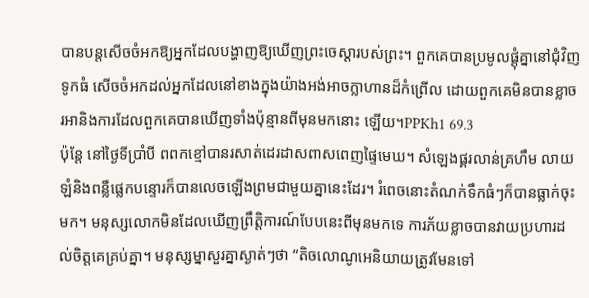បានបន្តសើចចំអកឱ្យអ្នកដែលបង្ហាញឱ្យឃើញព្រះចេស្តារបស់ព្រះ។ ពួកគេបានប្រមូលផ្តុំគ្នានៅជុំវិញទូកធំ សើចចំអកដល់អ្នកដែលនៅខាងក្នុងយ៉ាងអង់អាចក្លាហានដ៏កំព្រើល ដោយពួកគេមិនបានខ្លាចរអានិងការដែលពួកគេបានឃើញទាំងប៉ុន្មានពីមុនមកនោះ ឡើយ។PPKh1 69.3
ប៉ុន្តែ នៅថ្ងៃទីប្រាំបី ពពកខ្មៅបានរសាត់ដេរដាសពាសពេញផ្ទៃមេឃ។ សំឡេងផ្គរលាន់គ្រហឹម លាយឡំនិងពន្លឺផ្លេកបន្ទោរក៏បានលេចឡើងព្រមជាមួយគ្នានេះដែរ។ រំពេចនោះតំណក់ទឹកធំៗក៏បានធ្លាក់ចុះមក។ មនុស្សលោកមិនដែលឃើញព្រឹត្តិការណ៍បែបនេះពីមុនមកទេ ការភ័យខ្លាចបានវាយប្រហារដល់ចិត្តគេគ្រប់គ្នា។ មនុស្សម្នាសួរគ្នាស្ងាត់ៗថា “តិចលោណូអេនិយាយត្រូវមែនទៅ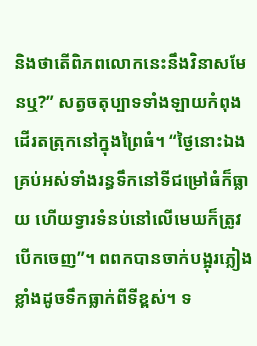និងថាតើពិភពលោកនេះនឹងវិនាសមែនឬ?” សត្វចតុប្បាទទាំងឡាយកំពុងដើរតត្រុកនៅក្នុងព្រៃធំ។ “ថ្ងៃនោះឯង គ្រប់អស់ទាំងរន្ធទឹកនៅទីជម្រៅធំក៏ធ្លាយ ហើយទ្វារទំនប់នៅលើមេឃក៏ត្រូវបើកចេញ”។ ពពកបានចាក់បង្អុរភ្លៀងខ្លាំងដូចទឹកធ្លាក់ពីទីខ្ពស់។ ទ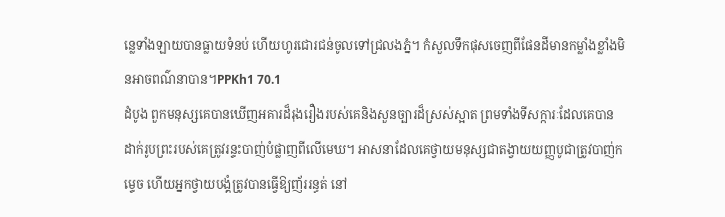ន្លេទាំងឡាយបានធ្លាយទំនប់ ហើយហូរជោរជន់ចូលទៅជ្រលងភ្នំ។ កំសួលទឹកផុសចេញពីផែនដីមានកម្លាំងខ្លាំងមិនអាចពណ៌នាបាន។PPKh1 70.1
ដំបូង ពួកមនុស្សគេបានឃើញអគារដ៏រុងរឿងរបស់គេនិងសួនច្បារដ៏ស្រស់ស្អាត ព្រមទាំងទីសក្ការៈដែលគេបានដាក់រូបព្រះរបស់គេត្រូវរន្ទះបាញ់បំផ្លាញពីលើមេឃ។ អាសនាដែលគេថ្វាយមនុស្សជាតង្វាយយញ្ញបូជាត្រូវបាញ់កម្ទេច ហើយអ្នកថ្វាយបង្គំត្រូវបានធ្វើឱ្យញ័ររន្ធត់ នៅ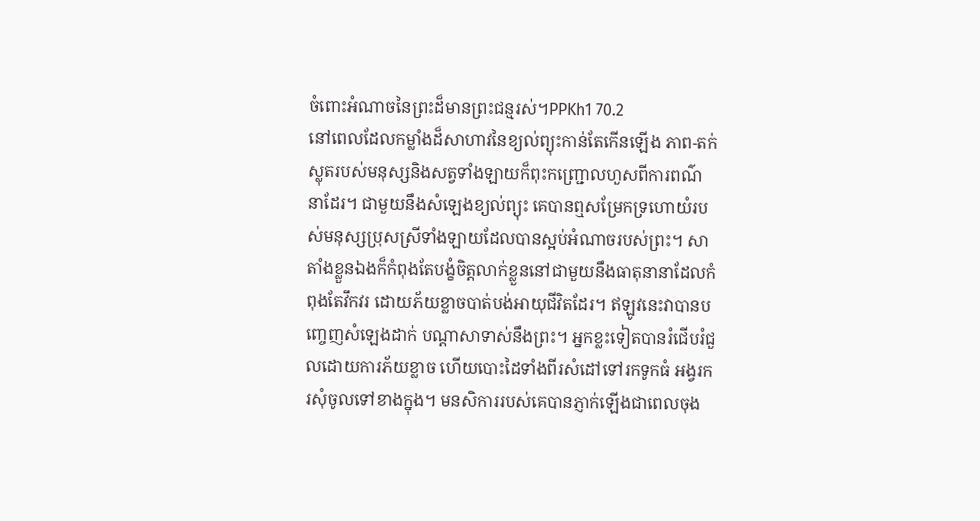ចំពោះអំណាចនៃព្រះដ៏មានព្រះជន្មរស់។PPKh1 70.2
នៅពេលដែលកម្លាំងដ៏សាហាវនៃខ្យល់ព្យុះកាន់តែកើនឡើង ភាព-តក់ស្លុតរបស់មនុស្សនិងសត្វទាំងឡាយក៏ពុះកញ្ជ្រោលហួសពីការពណ៌នាដែរ។ ជាមួយនឹងសំឡេងខ្យល់ព្យុះ គេបានឮសម្រែកទ្រហោយំរបស់មនុស្សប្រុសស្រីទាំងឡាយដែលបានស្អប់អំណាចរបស់ព្រះ។ សាតាំងខ្លួនឯងក៏កំពុងតែបង្ខំចិត្តលាក់ខ្លួននៅជាមួយនឹងធាតុនានាដែលកំពុងតែវឹកវរ ដោយភ័យខ្លាចបាត់បង់អាយុជីវិតដែរ។ ឥឡូវនេះវាបានបញ្ចេញសំឡេងដាក់ បណ្តាសាទាស់នឹងព្រះ។ អ្នកខ្លះទៀតបានរំជើបរំជួលដោយការភ័យខ្លាច ហើយបោះដៃទាំងពីរសំដៅទៅរកទូកធំ អង្វរករសុំចូលទៅខាងក្នុង។ មនសិការរបស់គេបានភ្ញាក់ឡើងជាពេលចុង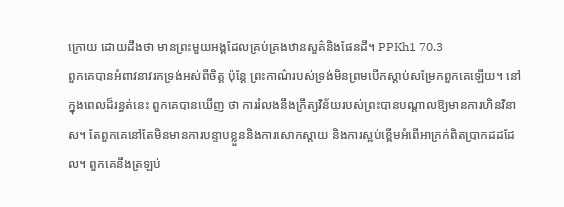ក្រោយ ដោយដឹងថា មានព្រះមួយអង្គដែលគ្រប់គ្រងឋានសួគ៌និងផែនដី។ PPKh1 70.3
ពួកគេបានអំពាវនាវរកទ្រង់អស់ពីចិត្ត ប៉ុន្តែ ព្រះកាណ៌របស់ទ្រង់មិនព្រមបើកស្តាប់សម្រែកពួកគេឡើយ។ នៅក្នុងពេលដ៏រន្ធត់នេះ ពួកគេបានឃើញ ថា ការរំលងនឹងក្រឹត្យវិន័យរបស់ព្រះបានបណ្តាលឱ្យមានការហិនវិនាស។ តែពួកគេនៅតែមិនមានការបន្ទាបខ្លួននិងការសោកស្តាយ និងការស្អប់ខ្ពើមអំពើអាក្រក់ពិតប្រាកដដដែល។ ពួកគេនឹងត្រឡប់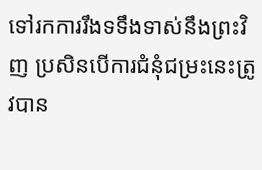ទៅរកការរឹងទទឹងទាស់នឹងព្រះវិញ ប្រសិនបើការជំនុំជម្រះនេះត្រូវបាន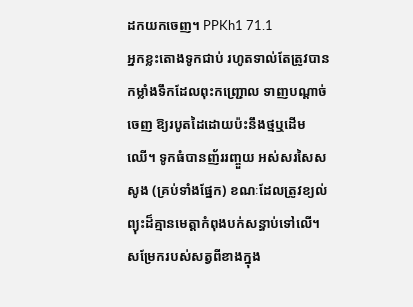ដកយកចេញ។ PPKh1 71.1
អ្នកខ្លះតោងទូកជាប់ រហូតទាល់តែត្រូវបានកម្លាំងទឹកដែលពុះកញ្ជ្រោល ទាញបណ្តាច់ចេញ ឱ្យរបូតដៃដោយប៉ះនឹងថ្មឬដើមឈើ។ ទូកធំបានញ័ររញ្ចួយ អស់សរសៃសសូង (គ្រប់ទាំងផ្នែក) ខណៈដែលត្រូវខ្យល់ព្យុះដ៏គ្មានមេត្តាកំពុងបក់សន្ធាប់ទៅលើ។ សម្រែករបស់សត្វពីខាងក្នុង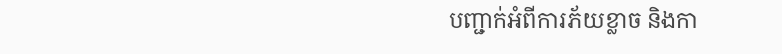បញ្ជាក់អំពីការភ័យខ្លាច និងកា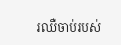រឈឺចាប់របស់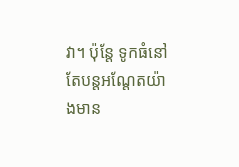វា។ ប៉ុន្តែ ទូកធំនៅតែបន្តអណ្តែតយ៉ាងមាន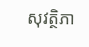សុវត្ថិភា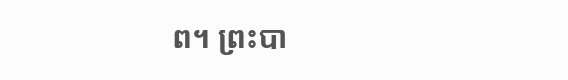ព។ ព្រះបា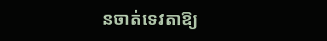នចាត់ទេវតាឱ្យ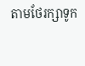តាមថែរក្សាទូក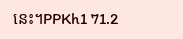នេះ។PPKh1 71.2